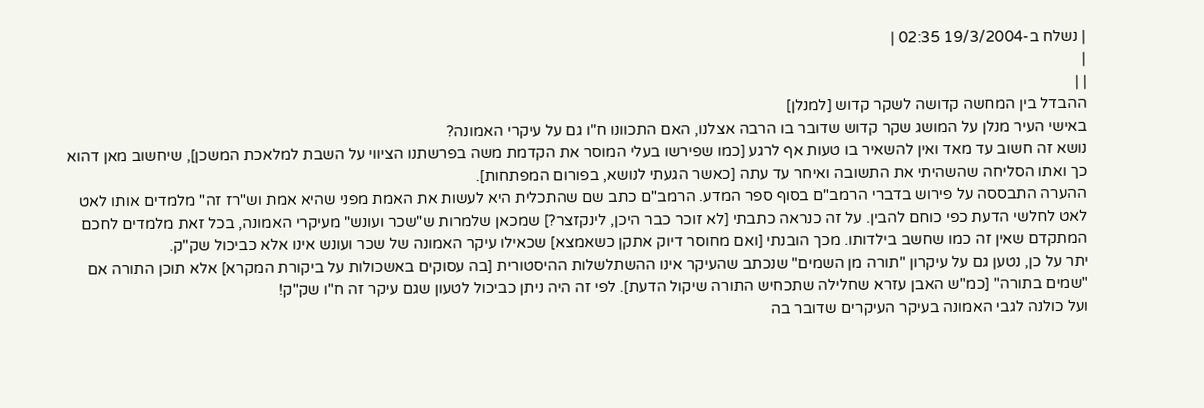| נשלח ב-19/3/2004 02:35 |
|
| |
ההבדל בין המחשה קדושה לשקר קדוש [למנלן]
באישי העיר מנלן על המושג שקר קדוש שדובר בו הרבה אצלנו, האם התכוונו ח"ו גם על עיקרי האמונה?
נושא זה חשוב עד מאד ואין להשאיר בו טעות אף לרגע [כמו שפירשו בעלי המוסר את הקדמת משה בפרשתנו הציווי על השבת למלאכת המשכן], שיחשוב מאן דהוא כך ואתו הסליחה שהשהיתי את התשובה ואיחר עד עתה [כאשר הגעתי לנושא, בפורום המפתחות].
ההערה התבססה על פירוש בדברי הרמב"ם בסוף ספר המדע. הרמב"ם כתב שם שהתכלית היא לעשות את האמת מפני שהיא אמת וש"רז זה" מלמדים אותו לאט לאט לחלשי הדעת כפי כוחם להבין. על זה כנראה כתבתי [לא זוכר כבר היכן, לינקזצר?] שמכאן שלמרות ש"שכר ועונש" מעיקרי האמונה, בכל זאת מלמדים לחכם המתקדם שאין זה כמו שחשב בילדותו. מכך הובנתי [ואם מחוסר דיוק אתקן כשאמצא] שכאילו עיקר האמונה של שכר ועונש אינו אלא כביכול שק"ק.
יתר על כן, נטען גם על עיקרון "תורה מן השמים" שנכתב שהעיקר אינו ההשתלשלות ההיסטורית [בה עסוקים באשכולות על ביקורת המקרא] אלא תוכן התורה אם "שמים בתורה" [כמ"ש האבן עזרא שחלילה שתכחיש התורה שיקול הדעת]. לפי זה היה ניתן כביכול לטעון שגם עיקר זה ח"ו שק"ק!
ועל כולנה לגבי האמונה בעיקר העיקרים שדובר בה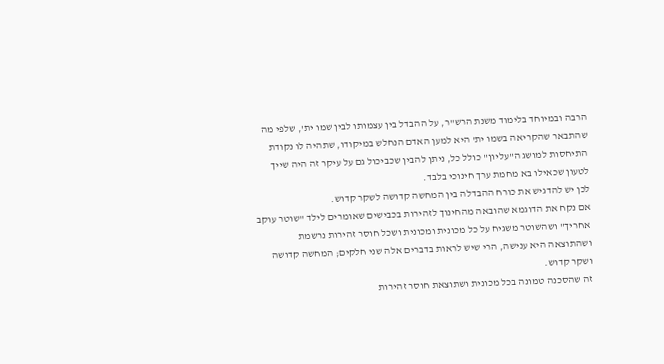הרבה ובמיוחד בלימוד משנת הרש"ר, על ההבדל בין עצמותו לבין שמו ית', שלפי מה שהתבאר שהקריאה בשמו ית' היא למען האדם הנחלש במיקודו, שתהיה לו נקודת התיחסות למושג ה"עליון" כולל כל, ניתן להבין שכביכול גם על עיקר זה היה שייך לטעון שכאילו בא מחמת ערך חינוכי בלבד.
לכן יש להדגיש את כורח ההבדלה בין המחשה קדושה לשקר קדוש.
אם נקח את הדוגמא שהובאה מהחינוך לזהירות בכבישים שאומרים לילד "שוטר עוקב אחריך" ושהשוטר משגיח על כל מכונית ומכונית ושכל חוסר זהירות נרשמת ושהתוצאה היא ענישה, הרי שיש לראות בדברים אלה שני חלקים; המחשה קדושה ושקר קדוש.
זה שהסכנה טמונה בכל מכונית ושתוצאת חוסר זהירות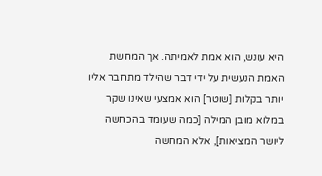היא עונש, הוא אמת לאמיתה. אך המחשת האמת הנעשית על ידי דבר שהילד מתחבר אליו יותר בקלות [שוטר] הוא אמצעי שאינו שקר במלוא מובן המילה [כמה שעומד בהכחשה ליושר המציאות], אלא המחשה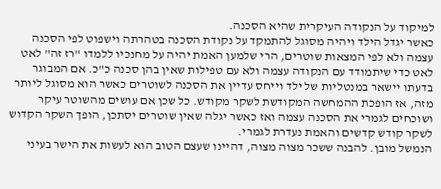למיקוד על הנקודה העיקרית שהיא הסכנה.
כאשר יגדל הילד ויהיה מסוגל להתמקד על נקודת הסכנה בטהרתה וישפוט לפי הסכנה עצמה ולא לפי המצאות שוטרים, הרי שלמען האמת יהיה על מחנכיו ללמדו "רז זה" לאט לאט כדי שיתמודד עם הנקודה עצמה ולא עם טפילות שאין בהן סכנה כ"כ. אם המבוגר בדעתו יישאר במנטליות של ילד וייחס עדיין את הסכנה לשוטרים כאשר הוא מסוגל ליותר מזה, אז הופכת ההמחשה המקודשת לשקר מקודש. כל שכן אם עושים מהשוטר עיקר ושוכחים לגמרי את הסכנה עצמה ואז כאשר יגלה שאין שוטרים יסתכן, הופך השקר הקדוש לשקר קודש קדשים והאמת נעדרת לגמרי.
הנמשל מובן. להבנה ששכר מצוה מצוה, דהיינו שעצם הטוב הוא לעשות את הישר בעיני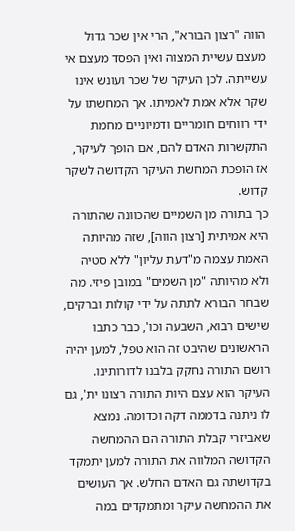הווה "רצון הבורא", הרי אין שכר גדול מעצם עשיית המצוה ואין הפסד מעצם אי עשייתה. לכן העיקר של שכר ועונש אינו שקר אלא אמת לאמיתו. אך המחשתו על ידי רווחים חומריים ודמיוניים מחמת התקשרות האדם להם, אם הופך לעיקר, אז הופכת המחשת העיקר הקדושה לשקר קדוש.
כך בתורה מן השמיים שהכוונה שהתורה היא אמיתית [רצון הווה], שזה מהיותה האמת עצמה מ"דעת עליון" ללא סטיה ולא מהיותה "מן השמים" במובן פיזי. מה שבחר הבורא לתתה על ידי קולות וברקים, שישים רבוא, השבעה וכו', כבר כתבו הראשונים שהיבט זה הוא טפל, למען יהיה רושם התורה נחקק בלבנו לדורותינו. העיקר הוא עצם היות התורה רצונו ית', גם לו ניתנה בדממה דקה וכדומה. נמצא שאביזרי קבלת התורה הם ההמחשה הקדושה המלווה את התורה למען יתמקד בקדושתה גם האדם החלש. אך העושים את ההמחשה עיקר ומתמקדים במה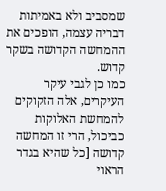שמסביב ולא באמיתות דבריה עצמה, הופכים את ההמחשה הקדושה בשקר קדוש.
כמו כן לגבי עיקר העיקרים, אלה הזקוקים להמחשת האלוקות כביכול, הרי זו המחשה קדושה [כל שהיא בגדר הראוי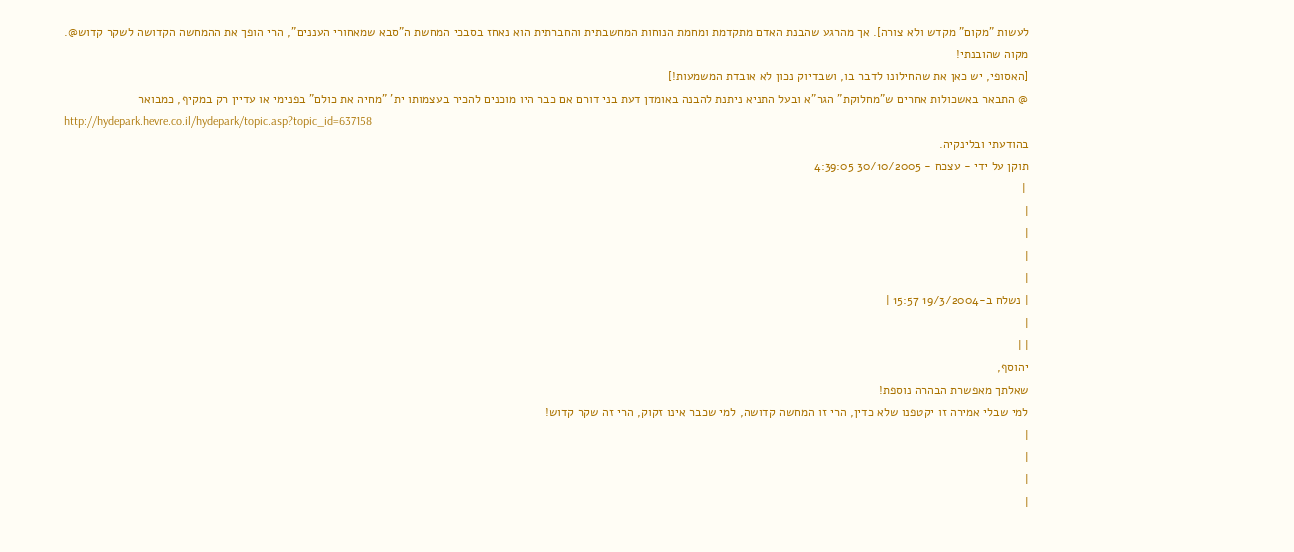לעשות "מקום" מקדש ולא צורה]. אך מהרגע שהבנת האדם מתקדמת ומחמת הנוחות המחשבתית והחברתית הוא נאחז בסבכי המחשת ה"סבא שמאחורי העננים", הרי הופך את ההמחשה הקדושה לשקר קדוש@.
מקוה שהובנתי!
[האסופי, יש כאן את שהחילונו לדבר בו, ושבדיוק נכון לא אובדת המשמעות!]
@ התבאר באשכולות אחרים ש"מחלוקת" הגר"א ובעל התניא ניתנת להבנה באומדן דעת בני דורם אם כבר היו מוכנים להכיר בעצמותו ית' "מחיה את כולם" בפנימי או עדיין רק במקיף, כמבואר
http://hydepark.hevre.co.il/hydepark/topic.asp?topic_id=637158
בהודעתי ובלינקיה.
תוקן על ידי - עצכח - 30/10/2005 4:39:05
 |
|
|
|
|
| נשלח ב-19/3/2004 15:57 |
|
| |
יהוסף,
שאלתך מאפשרת הבהרה נוספת!
למי שבלי אמירה זו יקטפנו שלא כדין, הרי זו המחשה קדושה, למי שכבר אינו זקוק, הרי זה שקר קדוש!
|
|
|
|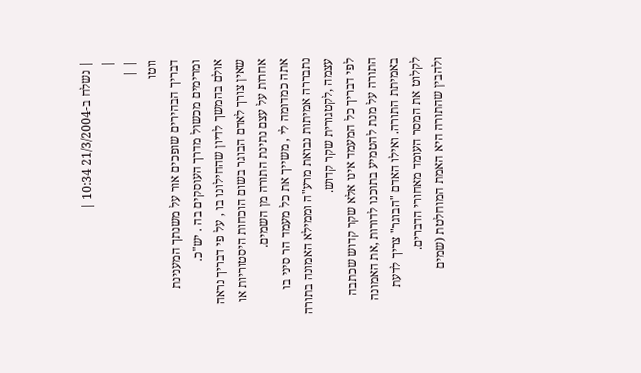| נשלח ב-21/3/2004 10:34 |
|
| |
ווטו
דבריך הבהירים שופכים אור על משנתך המענינת ומרימים מכשול מדרך העוסקים בה . יש"כ.
אולם בהמשך לדיון שהחילונו בו , על פי דבריך נראה שאין צורך לאדם הבוגר בשום הוכחות היסטוריות או אחרות על עצם נתינת התורה מן השמים.
אתה כמדומה לי , משייך את כל מעמד הר סיני בו נתבררה אמיתות נבואת מרע"ה וממילא האמונה בתורה עצמה ,לקטגורית שקר קדוש.
לפי דבריך כל המעמד אינו אלא שקר קדוש שכתבה התורה על מנת להטמיע בתוכנו לדורות ,את האמונה באמיתת התורה. ואילו האדם "הבוגר" צריך לדעת לקלוט את המסר העומד מאחורי הדברים.
ולהבין שהתורה היא האמת המוחלטת (שמים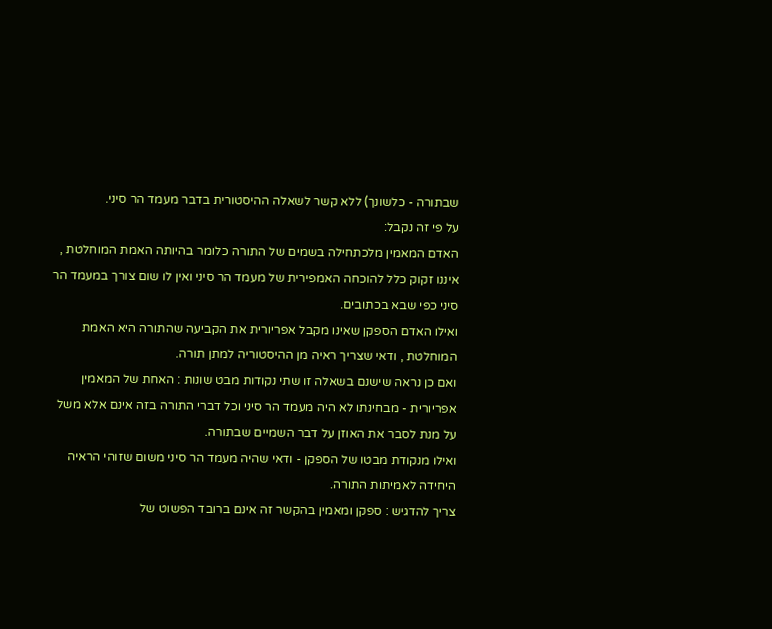שבתורה - כלשונך) ללא קשר לשאלה ההיסטורית בדבר מעמד הר סיני.
על פי זה נקבל:
האדם המאמין מלכתחילה בשמים של התורה כלומר בהיותה האמת המוחלטת , איננו זקוק כלל להוכחה האמפירית של מעמד הר סיני ואין לו שום צורך במעמד הר סיני כפי שבא בכתובים.
ואילו האדם הספקן שאינו מקבל אפריורית את הקביעה שהתורה היא האמת המוחלטת , ודאי שצריך ראיה מן ההיסטוריה למתן תורה.
ואם כן נראה שישנם בשאלה זו שתי נקודות מבט שונות : האחת של המאמין אפריורית - מבחינתו לא היה מעמד הר סיני וכל דברי התורה בזה אינם אלא משל על מנת לסבר את האוזן על דבר השמיים שבתורה.
ואילו מנקודת מבטו של הספקן - ודאי שהיה מעמד הר סיני משום שזוהי הראיה היחידה לאמיתות התורה.
צריך להדגיש : ספקן ומאמין בהקשר זה אינם ברובד הפשוט של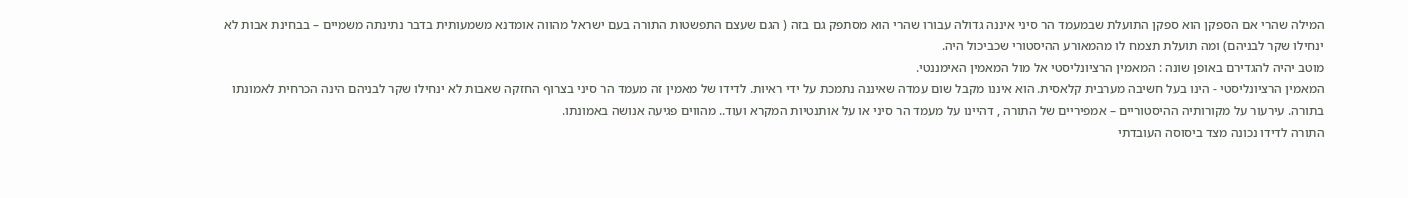המילה שהרי אם הספקן הוא ספקן התועלת שבמעמד הר סיני איננה גדולה עבורו שהרי הוא מסתפק גם בזה ( הגם שעצם התפשטות התורה בעם ישראל מהווה אומדנא משמעותית בדבר נתינתה משמיים – בבחינת אבות לא ינחילו שקר לבניהם) ומה תועלת תצמח לו מהמאורע ההיסטורי שכביכול היה.
מוטב יהיה להגדירם באופן שונה : המאמין הרציונליסטי אל מול המאמין האימננטי.
המאמין הרציונליסטי - הינו בעל חשיבה מערבית קלאסית. הוא איננו מקבל שום עמדה שאיננה נתמכת על ידי ראיות. לדידו של מאמין זה מעמד הר סיני בצרוף החזקה שאבות לא ינחילו שקר לבניהם הינה הכרחית לאמונתו בתורה. עירעור על מקורותיה ההיסטוריים – אמפיריים של התורה , דהיינו על מעמד הר סיני או על אותנטיות המקרא ועוד.. מהווים פגיעה אנושה באמונתו.
התורה לדידו נכונה מצד ביסוסה העובדתי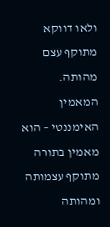ולאו דווקא מתוקף עצם מהותה.
המאמין האימננטי – הוא מאמין בתורה מתוקף עצמותה ומהותה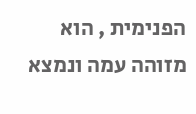הפנימית , הוא מזוהה עמה ונמצא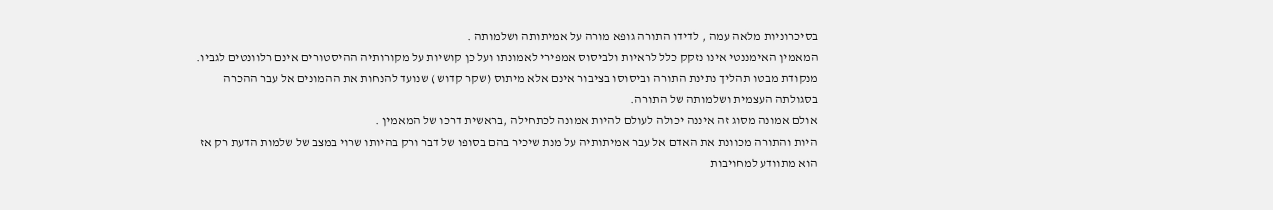בסיכרוניות מלאה עמה , לדידו התורה גופא מורה על אמיתותה ושלמותה .
המאמין האימננטי אינו נזקק כלל לראיות ולביסוס אמפירי לאמונתו ועל כן קושיות על מקורותיה ההיסטורים אינם רלוונטים לגביו. מנקודת מבטו תהליך נתינת התורה וביסוסו בציבור אינם אלא מיתוס (שקר קדוש ) שנועד להנחות את ההמונים אל עבר ההכרה בסגולתה העצמית ושלמותה של התורה.
אולם אמונה מסוג זה איננה יכולה לעולם להיות אמונה לכתחילה ,בראשית דרכו של המאמין .
היות והתורה מכוונת את האדם אל עבר אמיתותיה על מנת שיכיר בהם בסופו של דבר ורק בהיותו שרוי במצב של שלמות הדעת רק אז הוא מתוודע למחויבות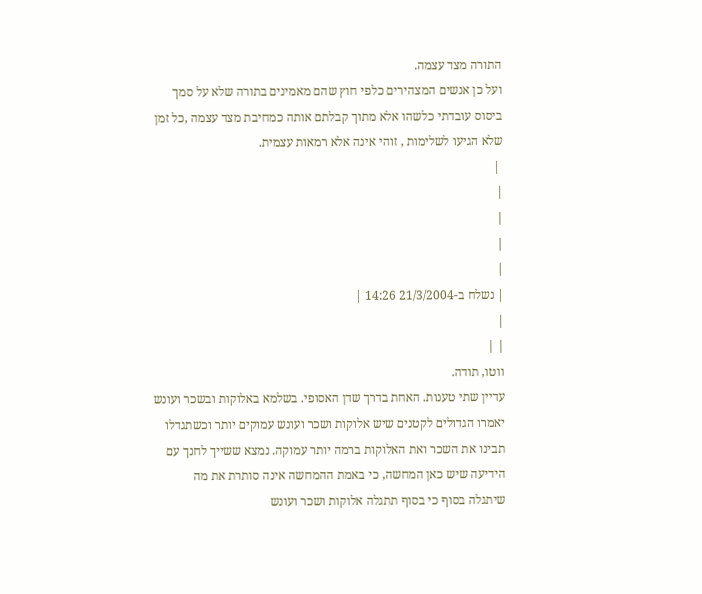התורה מצד עצמה.
ועל כן אנשים המצהירים כלפי חוץ שהם מאמינים בתורה שלא על סמך ביסוס עובדתי כלשהו אלא מתוך קבלתם אותה כמחיבת מצד עצמה ,כל זמן שלא הגיעו לשלימות , זוהי אינה אלא רמאות עצמית.
 |
|
|
|
|
| נשלח ב-21/3/2004 14:26 |
|
| |
ווטו, תודה.
עדיין שתי טענות. האחת בדרך שדן האסופי. בשלמא באלוקות ובשכר ועונש יאמרו הגדולים לקטנים שיש אלוקות ושכר ועונש עמוקים יותר וכשתגדלו תבינו את השכר ואת האלוקות ברמה יותר עמוקה. נמצא ששייך לחנך עם הידיעה שיש כאן המחשה, כי באמת ההמחשה אינה סותרת את מה שיתגלה בסוף כי בסוף תתגלה אלוקות ושכר ועונש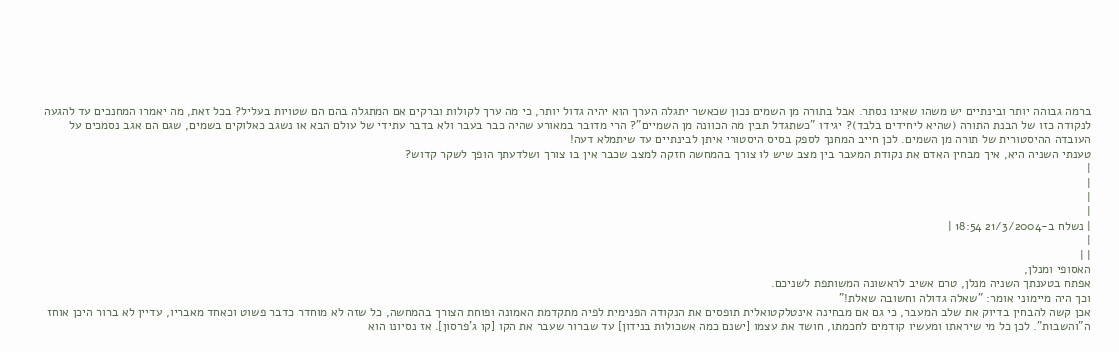ברמה גבוהה יותר ובינתיים יש משהו שאינו נסתר. אבל בתורה מן השמים נכון שכאשר יתגלה הערך הוא יהיה גדול יותר, כי מה ערך לקולות וברקים אם המתגלה בהם הם שטויות בעליל? בכל זאת, מה יאמרו המחנכים עד להגעה לנקודה כזו של הבנת התורה (שהיא ליחידים בלבד)? יגידו "כשתגדל תבין מה הכוונה מן השמיים"? הרי מדובר במאורע שהיה כבר בעבר ולא בדבר עתידי של עולם הבא או נשגב כאלוקים בשמים, שגם הם אגב נסמכים על העובדה ההיסטורית של תורה מן השמים. לכן חייב המחנך לספק בסיס היסטורי איתן לבינתיים עד שיתמלא דעה!
טענתי השניה היא, איך מבחין האדם את נקודת המעבר בין מצב שיש לו צורך בהמחשה חזקה למצב שכבר אין בו צורך ושלדעתך הופך לשקר קדוש?
|
|
|
|
| נשלח ב-21/3/2004 18:54 |
|
| |
האסופי ומנלן,
אפתח בטענתך השניה מנלן, טרם אשיב לראשונה המשותפת לשניכם.
וכך היה מיימוני אומר: "שאלה גדולה וחשובה שאלת!"
אכן קשה להבחין בדיוק את שלב המעבר, כי גם אם מבחינה אינטלקטואלית תופסים את הנקודה הפנימית לפיה מתקדמת האמונה ופוחת הצורך בהמחשה, כל שזה לא מוחדר כדבר פשוט וכאחד מאבריו, עדיין לא ברור היכן אוחז ה"והשבות". לכן כל מי שיראתו ומעשיו קודמים לחכמתו, חושד את עצמו [ישנם כמה אשכולות בנידון] עד שברור שעבר את הקו [קו ג'פרסון]. אז נסיונו הוא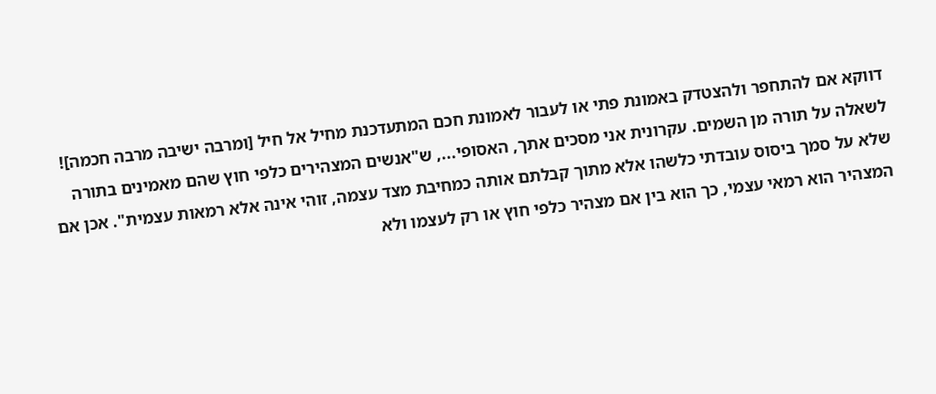דווקא אם להתחפר ולהצטדק באמונת פתי או לעבור לאמונת חכם המתעדכנת מחיל אל חיל [ומרבה ישיבה מרבה חכמה]!
לשאלה על תורה מן השמים. עקרונית אני מסכים אתך, האסופי..., ש"אנשים המצהירים כלפי חוץ שהם מאמינים בתורה שלא על סמך ביסוס עובדתי כלשהו אלא מתוך קבלתם אותה כמחיבת מצד עצמה, זוהי אינה אלא רמאות עצמית". אכן אם המצהיר הוא רמאי עצמי, כך הוא בין אם מצהיר כלפי חוץ או רק לעצמו ולא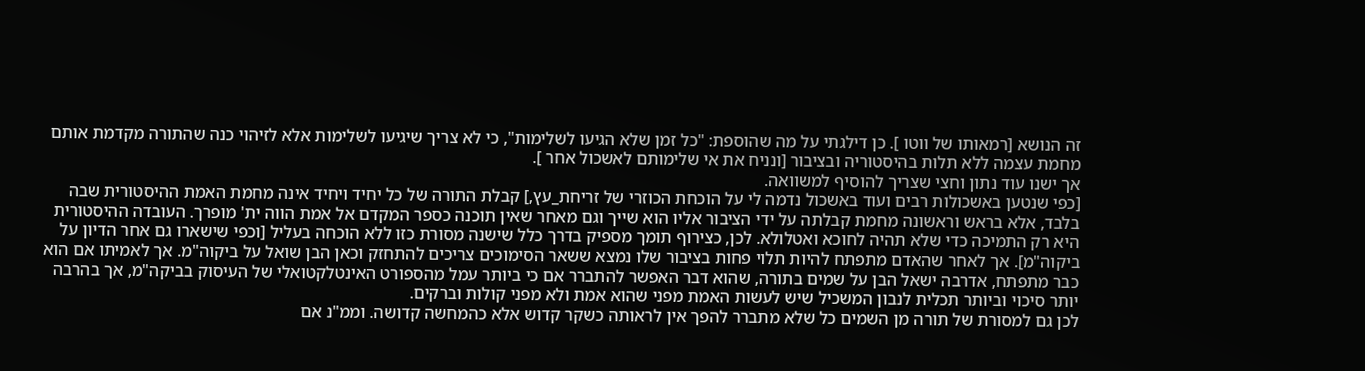זה הנושא [רמאותו של ווטו ]. כן דילגתי על מה שהוספת: "כל זמן שלא הגיעו לשלימות", כי לא צריך שיגיעו לשלימות אלא לזיהוי כנה שהתורה מקדמת אותם מחמת עצמה ללא תלות בהיסטוריה ובציבור [ונניח את אי שלימותם לאשכול אחר ].
אך ישנו עוד נתון וחצי שצריך להוסיף למשוואה.
[כפי שנטען באשכולות רבים ועוד באשכול נדמה לי על הוכחת הכוזרי של זריחת_עץ,] קבלת התורה של כל יחיד ויחיד אינה מחמת האמת ההיסטורית שבה בלבד, אלא בראש וראשונה מחמת קבלתה על ידי הציבור אליו הוא שייך וגם מאחר שאין תוכנה כספר המקדם אל אמת הווה ית' מופרך. העובדה ההיסטורית היא רק התמיכה כדי שלא תהיה לחוכא ואטלולא. לכן, כצירוף תומך מספיק בדרך כלל שישנה מסורת כזו ללא הוכחה בעליל [וכפי שישארו גם אחר הדיון על ביקוה"מ]. אך לאחר שהאדם מתפתח להיות תלוי פחות בציבור שלו נמצא ששאר הסימוכים צריכים להתחזק וכאן הבן שואל על ביקוה"מ. אך לאמיתו אם הוא כבר מתפתח, אדרבה ישאל הבן על שמים בתורה, שהוא דבר האפשר להתברר אם כי ביותר עמל מהספורט האינטלקטואלי של העיסוק בביקה"מ, אך בהרבה יותר סיכוי וביותר תכלית לנבון המשכיל שיש לעשות האמת מפני שהוא אמת ולא מפני קולות וברקים.
לכן גם למסורת של תורה מן השמים כל שלא מתברר להפך אין לראותה כשקר קדוש אלא כהמחשה קדושה. וממ"נ אם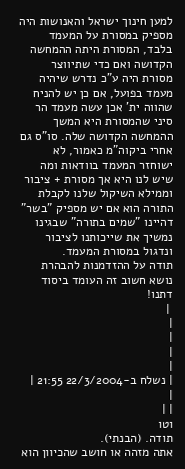למען חינוך ישראל והאנושות היה מספיק במסורת על המעמד בלבד, המסורת היתה ההמחשה הקדושה ואם כדי שתיווצר מסורת היה ע"כ נדרש שיהיה מעמד בפועל, אם כן יש להניח שהווה ית' אכן עשה מעמד הר סיני שהמסורת היא המשך ההמחשה הקדושה שלה. סו"ס גם אחרי ביקוה"מ כאמור, לא ישוחזר המעמד בוודאות ומה שיש לנו היא אך מסורת + ציבור וממילא השיקול שלנו לקבלת התורה הוא אם יש מספיק "בשר" דהיינו "שמים בתורה" שבגינו נמשיך את שייכותנו לציבור ונדגול במסורת המעמד.
תודה על ההזדמנות להבהרת נושא חשוב זה העומד ביסוד דתנו!
 |
|
|
|
|
| נשלח ב-22/3/2004 21:55 |
|
| |
וטו
תודה. (הבנתי).
אתה מזהה או חושב שהכיוון הוא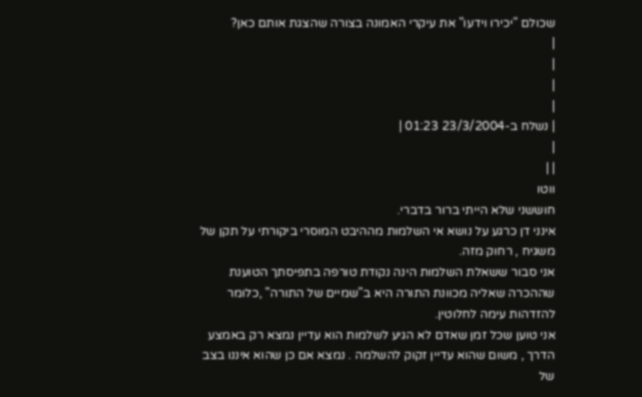שכולם "יכירו וידעו" את עיקרי האמונה בצורה שהצגת אותם כאן?
|
|
|
|
| נשלח ב-23/3/2004 01:23 |
|
| |
ווטו
חוששני שלא הייתי ברור בדברי.
אינני דן כרגע על נושא אי השלמות מההיבט המוסרי ביקורתי על תקן של משגיח , רחוק מזה.
אני סבור ששאלת השלמות הינה נקודת טורפה בתפיסתך הטוענת שההכרה שאליה מכוונת התורה היא ב"שמיים של התורה" ,כלומר להזדהות עימה לחלוטין.
אני טוען שכל זמן שאדם לא הגיע לשלמות הוא עדיין נמצא רק באמצע הדרך , משום שהוא עדיין זקוק להשלמה . נמצא אם כן שהוא איננו בצב של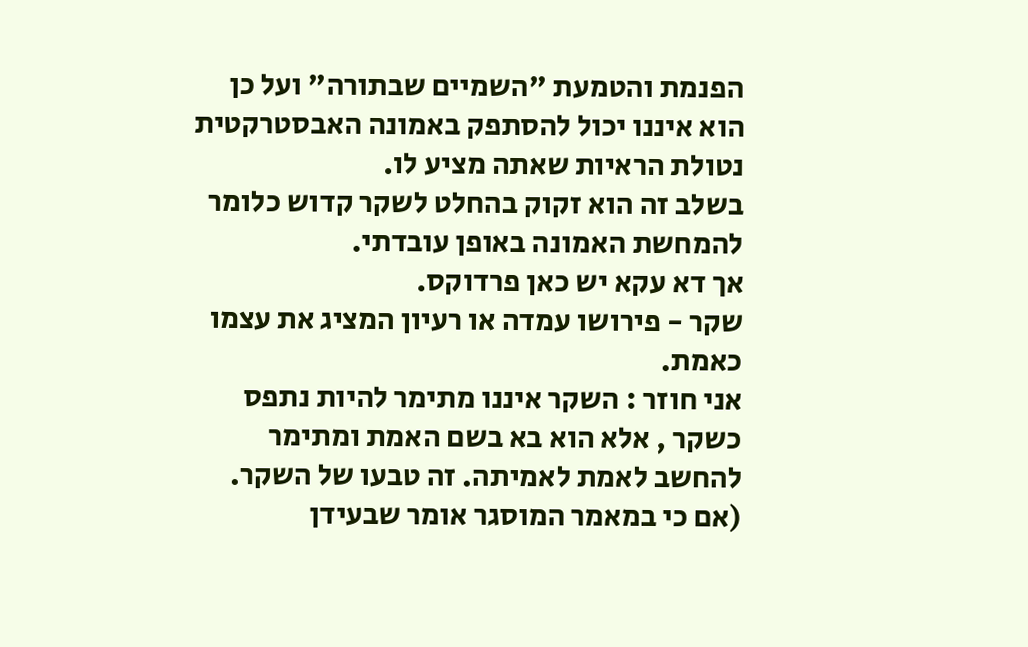הפנמת והטמעת "השמיים שבתורה" ועל כן הוא איננו יכול להסתפק באמונה האבסטרקטית נטולת הראיות שאתה מציע לו.
בשלב זה הוא זקוק בהחלט לשקר קדוש כלומר להמחשת האמונה באופן עובדתי.
אך דא עקא יש כאן פרדוקס.
שקר - פירושו עמדה או רעיון המציג את עצמו כאמת.
אני חוזר : השקר איננו מתימר להיות נתפס כשקר , אלא הוא בא בשם האמת ומתימר להחשב לאמת לאמיתה. זה טבעו של השקר.
(אם כי במאמר המוסגר אומר שבעידן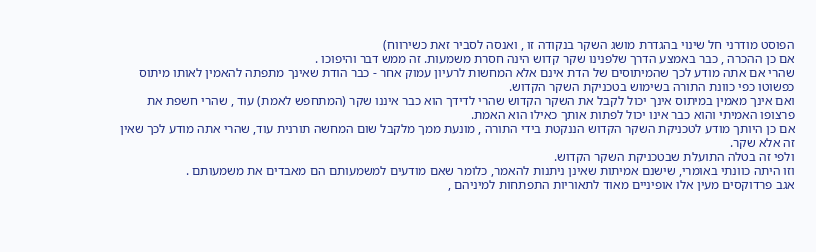הפוסט מודרני חל שינוי בהגדרת מושג השקר בנקודה זו , ואנסה לסביר זאת כשירווח)
אם כן ההכרה , כבר באמצע הדרך שלפנינו שקר קדוש הינה חסרת משמעות. זה ממש דבר והיפוכו .
שהרי אם אתה מודע לכך שהמיתוסים של הדת אינם אלא המחשות לרעיון עמוק אחר - כבר הודת שאינך מתפתה להאמין לאותו מיתוס כפשוטו כפי כוונת התורה בשימוש בטכניקת השקר הקדוש.
ואם אינך מאמין במיתוס אינך יכול לקבל את השקר הקדוש שהרי לדידך הוא כבר איננו שקר (המתחפש לאמת) עוד , שהרי חשפת את פרצופו האמיתי והוא כבר אינו יכול לפתות אותך כאילו הוא האמת.
אם כן היותך מודע לטכניקת השקר הקדוש הננקטת בידי התורה , מונעת ממך מלקבל שום המחשה תורנית עוד, שהרי אתה מודע לכך שאין זה אלא שקר.
ולפי זה בטלה התועלת שבטכניקת השקר הקדוש.
וזו היתה כוונתי באומרי, שישנם אמיתות שאינן ניתנות להאמר, כלומר שאם מודעים למשמעותם הם מאבדים את משמעותם .
אגב פרדוקסים מעין אלו אופיניים מאוד לתאוריות התפתחות למיניהם ,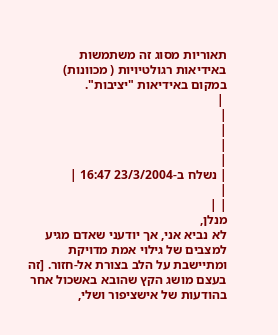תאוריות מסוג זה משתמשות באידיאות רגולטיויות ( מכוונות) במקום באידיאות "יציבות".
 |
|
|
|
|
| נשלח ב-23/3/2004 16:47 |
|
| |
מנלן,
לא נביא אני, אך יודעני שאדם מגיע למצבים של גילוי אמת מדויקת ומתיישבת על הלב בצורת אל-חזור. [זה בעצם מושג הקץ שהובא באשכול אחר בהודעות של אישציפור ושלי,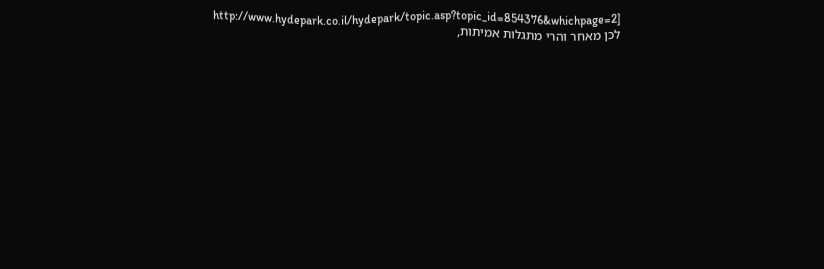http://www.hydepark.co.il/hydepark/topic.asp?topic_id=854376&whichpage=2]
לכן מאחר והרי מתגלות אמיתות,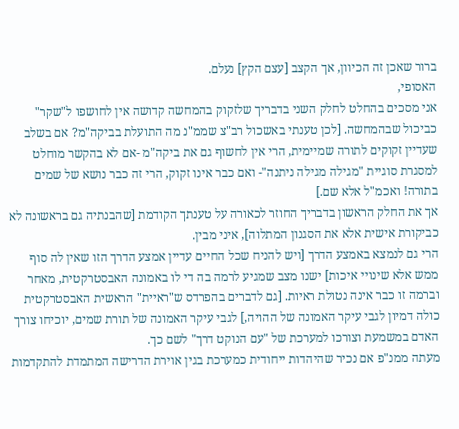ברור שאכן זה הכיוון, אך הקצב [עצם הקץ] נעלם.
האסופי,
אני מסכים בהחלט לחלק השני בדבריך שלזקוק בהמחשה קדושה אין לחושפו ל"שקר" כביכול שבהמחשה. [לכן טענתי באשכול רב"צ שממ"נ מה התועלת בביקה"מ? אם בשלב שעדיין זקוקים לתורה שמיימית, הרי אין לחשוף גם את ביקה"מ -אם לא בהקשר מוחלט למסגרת סוגיית "מגילה מגילה ניתנה"- ואם כבר אינו זקוק, הרי זה כבר נושא של שמים בתורה! ואכמ"ל אלא שם.]
אך את החלק הראשון בדבריך החוזר לכאורה על טענתך הקודמת [שהבנתיה גם בראשונה לא כביקורת אישית אלא את הסגנון המתלוה], איני מבין.
הרי גם לנמצא באמצע הדרך [ויש להניח שכל החיים עדיין אמצע הדרך הזו שאין לה סוף ממש אלא שינויי איכות] ישנו מצב שמגיע לרמה בה די לו באמונה האבסטרקטית, מאחר וברמה זו כבר אינה נטולת ראיות. [גם לדברים בהפרדס ש"ראיית" הראשית האבסטרקטית כולה דמיון לגבי עיקר האמונה של ההויה,] לגבי עיקר האמונה של תורת שמים, יוכיחו צורך האדם במשמעת וצורכו למערכת של "עם הנוקט דרך" לשם כך.
מעתה ממנ"פ אם נכיר שהיהדות ייחודית כמערכת בגין אוירת הדרישה המתמדת להתקדמות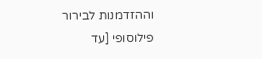וההזדמנות לבירור פילוסופי [עד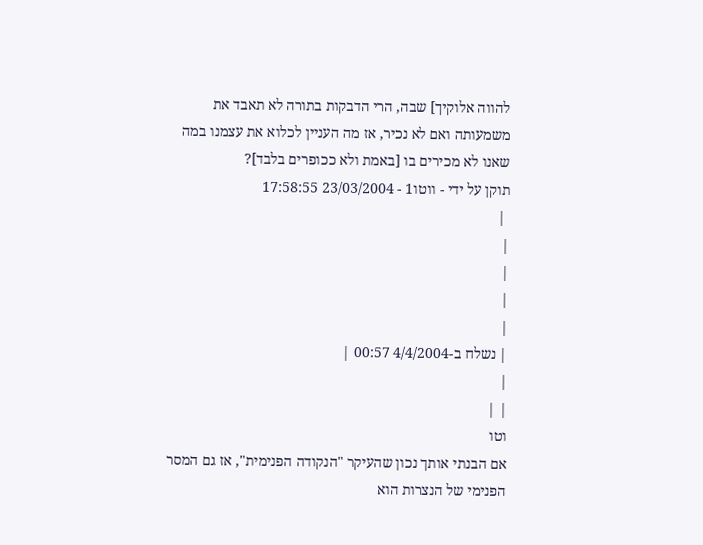להווה אלוקיך] שבה, הרי הדבקות בתורה לא תאבד את משמעותה ואם לא נכיר, אז מה העניין לכלוא את עצמנו במה שאנו לא מכירים בו [באמת ולא ככופרים בלבד]?
תוקן על ידי - ווטו1 - 23/03/2004 17:58:55
 |
|
|
|
|
| נשלח ב-4/4/2004 00:57 |
|
| |
וטו
אם הבנתי אותך נכון שהעיקר "הנקודה הפנימית", אז גם המסר הפנימי של הנצרות הוא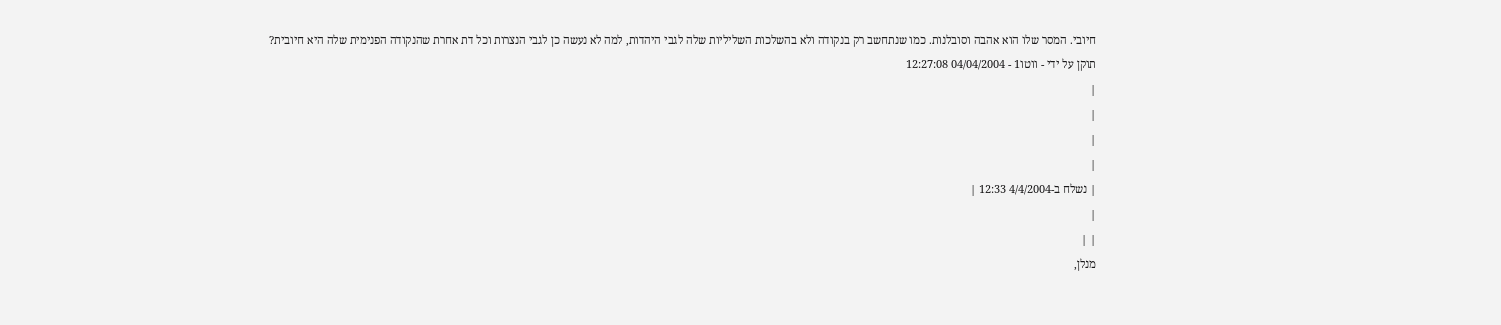חיובי. המסר שלו הוא אהבה וסובלנות. כמו שנתחשב רק בנקודה ולא בהשלכות השליליות שלה לגבי היהדות, למה לא נעשה כן לגבי הנצרות וכל דת אחרת שהנקודה הפנימית שלה היא חיובית?
תוקן על ידי - ווטו1 - 04/04/2004 12:27:08
|
|
|
|
| נשלח ב-4/4/2004 12:33 |
|
| |
מנלן,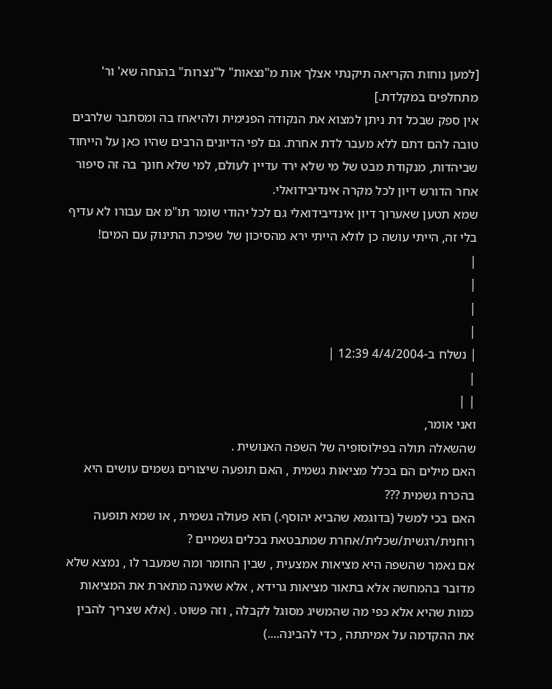[למען נוחות הקריאה תיקנתי אצלך אות מ"נצאות" ל"נצרות" בהנחה שא' ור' מתחלפים במקלדת.]
אין ספק שבכל דת ניתן למצוא את הנקודה הפנימית ולהיאחז בה ומסתבר שלרבים טובה להם דתם ללא מעבר לדת אחרת. גם לפי הדיונים הרבים שהיו כאן על הייחוד שביהדות, מנקודת מבט של מי שלא ירד עדיין לעולם, למי שלא חונך בה זה סיפור אחר הדורש דיון לכל מקרה אינדיבידואלי.
שמא תטען שאערוך דיון אינדיבידואלי גם לכל יהודי שומר תו"מ אם עבורו לא עדיף בלי זה, הייתי עושה כן לולא הייתי ירא מהסיכון של שפיכת התינוק עם המים!
|
|
|
|
| נשלח ב-4/4/2004 12:39 |
|
| |
ואני אומר,
שהשאלה תולה בפילוסופיה של השפה האנושית .
האם מילים הם בכלל מציאות גשמית , האם תופעה שיצורים גשמים עושים היא בהכרח גשמית ???
האם בכי למשל (בדוגמא שהביא יהוסף.) הוא פעולה גשמית , או שמא תופעה רוחנית/רגשית/שכלית/אחרת שמתבטאת בכלים גשמיים ?
אם נאמר שהשפה היא מציאות אמצעית , שבין החומר ומה שמעבר לו , נמצא שלא מדובר בהמחשה אלא בתאור מציאות גרידא , אלא שאינה מתארת את המציאות כמות שהיא אלא כפי מה שהמשיג מסוגל לקבלה , וזה פשוט . (אלא שצריך להבין את ההקדמה על אמיתתה , כדי להבינה....)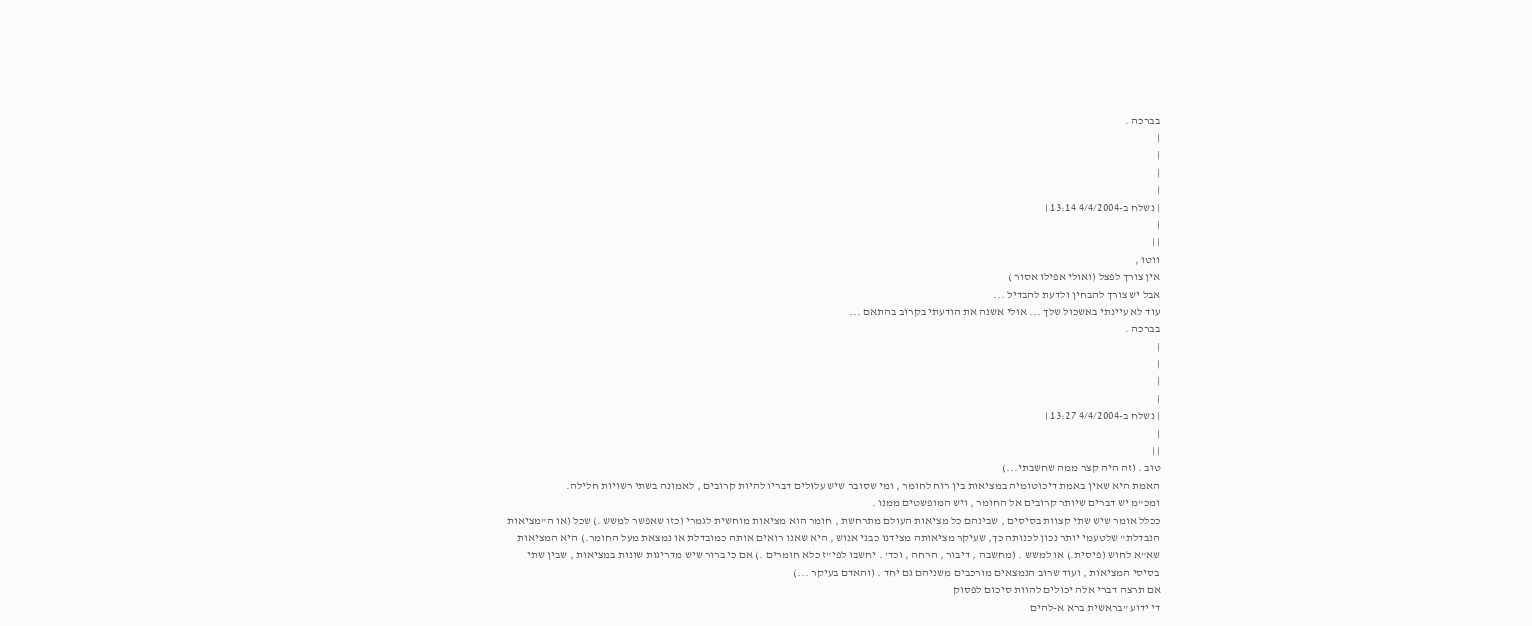בברכה .
|
|
|
|
| נשלח ב-4/4/2004 13:14 |
|
| |
ווטו ,
אין צורך לפצל (ואולי אפילו אסור )
אבל יש צורך להבחין ולדעת להבדיל ...
עוד לא עיינתי באשכול שלך ... אולי אשנה את הודעתי בקרוב בהתאם ...
בברכה .
|
|
|
|
| נשלח ב-4/4/2004 13:27 |
|
| |
טוב . (זה היה קצר ממה שחשבתי...)
האמת היא שאין באמת דיכוטומיה במציאות בין רוח לחומר , ומי שסובר שיש עלולים דבריו להיות קרובים , לאמונה בשתי רשויות חלילה.
ומכ"מ יש דברים שיותר קרובים אל החומר , ויש המופשטים ממנו .
ככלל אומר שיש שתי קצוות בסיסים , שבינהם כל מציאות העולם מתרחשת , חומר הוא מציאות מוחשית לגמרי (כזו שאפשר למשש .) שכל (או ה"מציאות הנבדלת" שלטעמי יותר נכון לכנותה כך, שעיקר מציאותה מצידנו כבני אנוש , היא שאנו רואים אותה כמובדלת או נמצאת מעל החומר.) היא המציאות שא"א לחוש (פיסית.) או למשש . (מחשבה , דיבור , הרחה , וכד' . יחשבו לפי"ז כלא חומרים .) אם כי ברור שיש מדריגות שונות במציאות , שבין שתי בסיסי המציאות , ועוד שרוב הנמצאים מורכבים משניהם גם יחד . (והאדם בעיקר ...)
אם תרצה דברי אלה יכולים להוות סיכום לפסוק
די ידוע "בראשית ברא א-להים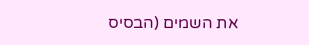את השמים (הבסיס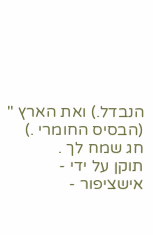הנבדל.) ואת הארץ " (הבסיס החומרי .)
חג שמח לך .
תוקן על ידי - אישציפור -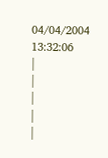04/04/2004 13:32:06
|
|
|
|
|